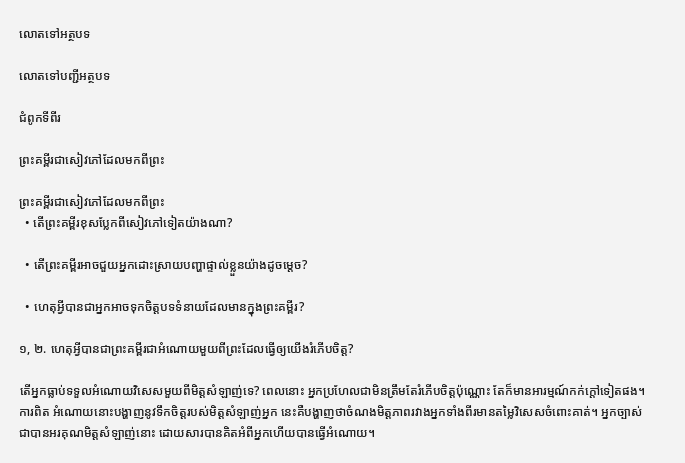លោតទៅអត្ថបទ

លោតទៅបញ្ជីអត្ថបទ

ជំពូកទីពីរ

ព្រះគម្ពីរជាសៀវភៅដែលមកពីព្រះ

ព្រះគម្ពីរជាសៀវភៅដែលមកពីព្រះ
  • តើព្រះគម្ពីរខុសប្លែកពីសៀវភៅទៀតយ៉ាងណា?

  • តើព្រះគម្ពីរអាចជួយអ្នកដោះស្រាយបញ្ហាផ្ទាល់ខ្លួនយ៉ាងដូចម្ដេច?

  • ហេតុអ្វីបានជាអ្នកអាចទុកចិត្ដបទទំនាយដែលមានក្នុងព្រះគម្ពីរ?

១, ២. ហេតុអ្វីបានជាព្រះគម្ពីរជាអំណោយមួយពីព្រះដែលធ្វើឲ្យយើងរំភើបចិត្ដ?

តើអ្នកធ្លាប់ទទួលអំណោយវិសេសមួយពីមិត្ដសំឡាញ់ទេ? ពេលនោះ អ្នកប្រហែលជាមិនត្រឹមតែរំភើបចិត្ដប៉ុណ្ណោះ តែក៏មានអារម្មណ៍កក់ក្ដៅទៀតផង។ ការពិត អំណោយនោះបង្ហាញនូវទឹកចិត្ដរបស់មិត្ដសំឡាញ់អ្នក នេះគឺបង្ហាញថាចំណងមិត្ដភាពរវាងអ្នកទាំងពីរមានតម្លៃវិសេសចំពោះគាត់។ អ្នកច្បាស់ជាបានអរគុណមិត្ដសំឡាញ់នោះ ដោយសារបានគិតអំពីអ្នកហើយបានធ្វើអំណោយ។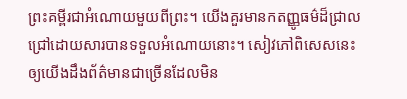ព្រះគម្ពីរជាអំណោយមួយពីព្រះ។ យើងគួរមានកតញ្ញូធម៌ដ៏ជ្រាលជ្រៅដោយសារបានទទួលអំណោយនោះ។ សៀវភៅពិសេសនេះឲ្យយើងដឹងព័ត៌មានជាច្រើនដែលមិន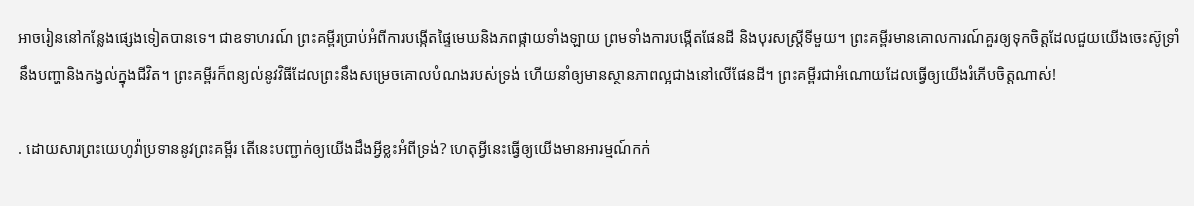អាចរៀននៅកន្លែងផ្សេងទៀតបានទេ។ ជាឧទាហរណ៍ ព្រះគម្ពីរប្រាប់អំពីការបង្កើតផ្ទៃមេឃនិងភពផ្កាយទាំងឡាយ ព្រមទាំងការបង្កើតផែនដី និងបុរសស្ដ្រីទីមួយ។ ព្រះគម្ពីរមានគោលការណ៍គួរឲ្យទុកចិត្ដដែលជួយយើងចេះស៊ូទ្រាំនឹងបញ្ហានិងកង្វល់ក្នុងជីវិត។ ព្រះគម្ពីរក៏ពន្យល់នូវវិធីដែលព្រះនឹងសម្រេចគោលបំណងរបស់ទ្រង់ ហើយនាំឲ្យមានស្ថានភាពល្អជាងនៅលើផែនដី។ ព្រះគម្ពីរជាអំណោយដែលធ្វើឲ្យយើងរំភើបចិត្ដណាស់!

. ដោយសារព្រះយេហូវ៉ាប្រទាននូវព្រះគម្ពីរ តើនេះបញ្ជាក់ឲ្យយើងដឹងអ្វីខ្លះអំពីទ្រង់? ហេតុអ្វីនេះធ្វើឲ្យយើងមានអារម្មណ៍កក់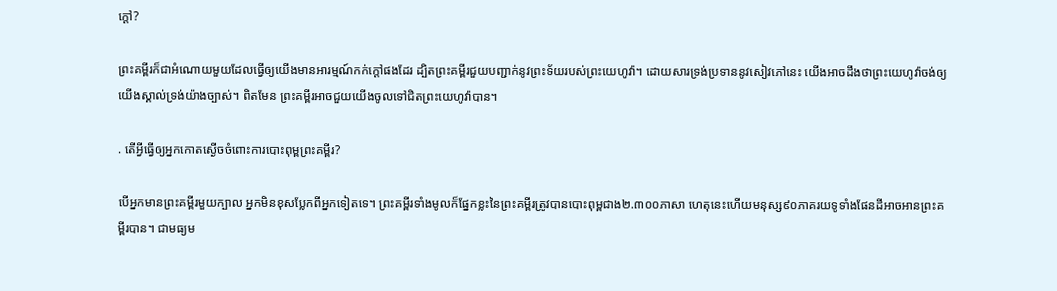ក្ដៅ?

ព្រះគម្ពីរក៏ជាអំណោយមួយដែលធ្វើឲ្យយើងមានអារម្មណ៍កក់ក្ដៅផងដែរ ដ្បិតព្រះគម្ពីរជួយបញ្ជាក់នូវព្រះទ័យរបស់ព្រះយេហូវ៉ា។ ដោយសារទ្រង់ប្រទាននូវសៀវភៅនេះ យើងអាចដឹងថាព្រះយេហូវ៉ាចង់ឲ្យយើងស្គាល់ទ្រង់យ៉ាងច្បាស់។ ពិតមែន ព្រះគម្ពីរអាចជួយយើងចូលទៅជិតព្រះយេហូវ៉ាបាន។

. តើអ្វីធ្វើឲ្យអ្នកកោតស្ងើចចំពោះការបោះពុម្ពព្រះគម្ពីរ?

បើអ្នកមានព្រះគម្ពីរមួយក្បាល អ្នកមិនខុសប្លែកពីអ្នកទៀតទេ។ ព្រះគម្ពីរទាំងមូលក៏ផ្នែកខ្លះនៃព្រះគម្ពីរត្រូវបានបោះពុម្ពជាង២.៣០០ភាសា ហេតុនេះហើយមនុស្ស៩០ភាគរយទូទាំងផែនដីអាចអានព្រះគម្ពីរបាន។ ជាមធ្យម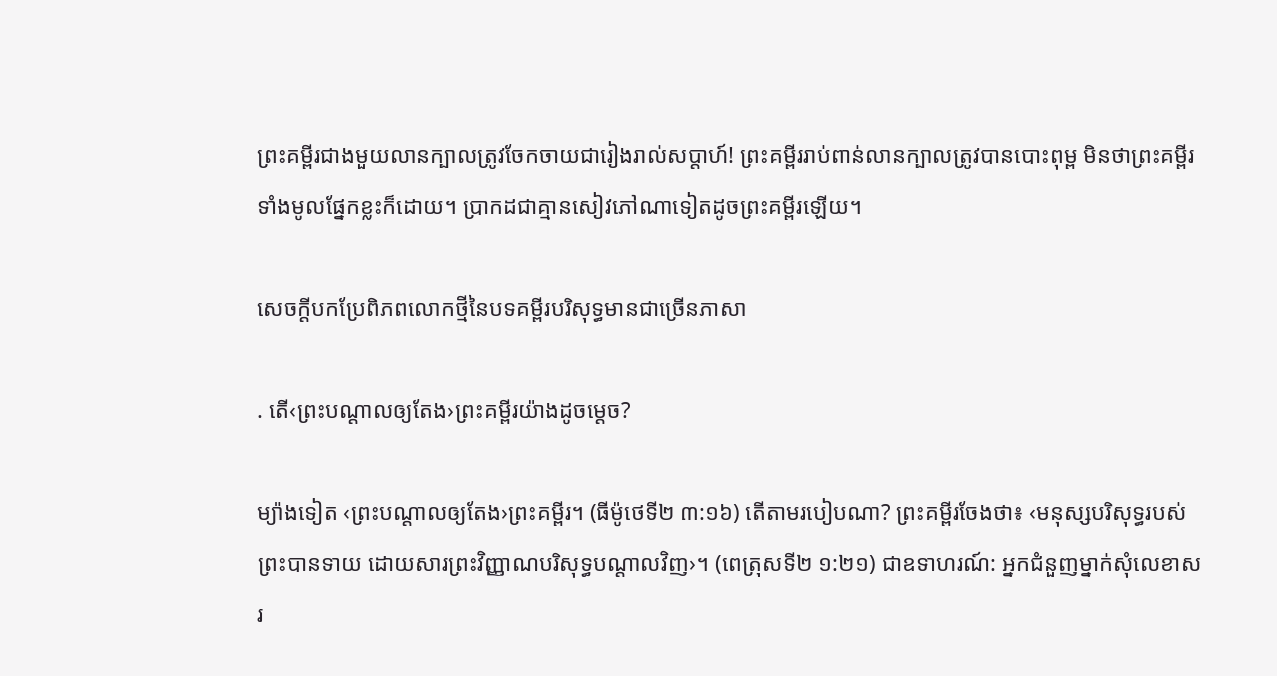ព្រះគម្ពីរជាងមួយលានក្បាលត្រូវចែកចាយជារៀងរាល់សប្ដាហ៍! ព្រះគម្ពីររាប់ពាន់លានក្បាលត្រូវបានបោះពុម្ព មិនថាព្រះគម្ពីរទាំងមូលផ្នែកខ្លះក៏ដោយ។ ប្រាកដជាគ្មានសៀវភៅណាទៀតដូចព្រះគម្ពីរឡើយ។

សេចក្ដីបកប្រែពិភពលោកថ្មីនៃបទគម្ពីរបរិសុទ្ធមានជាច្រើនភាសា

. តើ‹ព្រះបណ្ដាលឲ្យតែង›ព្រះគម្ពីរយ៉ាងដូចម្ដេច?

ម្យ៉ាងទៀត ‹ព្រះបណ្ដាលឲ្យតែង›ព្រះគម្ពីរ។ (ធីម៉ូថេទី២ ៣:១៦) តើតាមរបៀបណា? ព្រះគម្ពីរចែងថា៖ ‹មនុស្សបរិសុទ្ធរបស់ព្រះបានទាយ ដោយសារព្រះវិញ្ញាណបរិសុទ្ធបណ្ដាលវិញ›។ (ពេត្រុសទី២ ១:២១) ជាឧទាហរណ៍: អ្នកជំនួញម្នាក់សុំលេខាសរ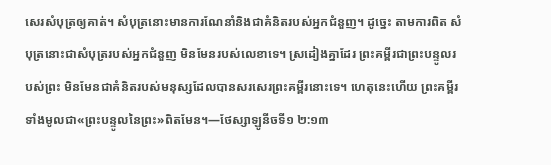សេរសំបុត្រឲ្យគាត់។ សំបុត្រនោះមានការណែនាំនិងជាគំនិតរបស់អ្នកជំនួញ។ ដូច្នេះ តាមការពិត សំបុត្រនោះជាសំបុត្ររបស់អ្នកជំនួញ មិនមែនរបស់លេខាទេ។ ស្រដៀងគ្នាដែរ ព្រះគម្ពីរជាព្រះបន្ទូលរបស់ព្រះ មិនមែនជាគំនិតរបស់មនុស្សដែលបានសរសេរព្រះគម្ពីរនោះទេ។ ហេតុនេះហើយ ព្រះគម្ពីរទាំងមូលជា«ព្រះបន្ទូលនៃព្រះ»ពិតមែន។—ថែស្សាឡូនីចទី១ ២:១៣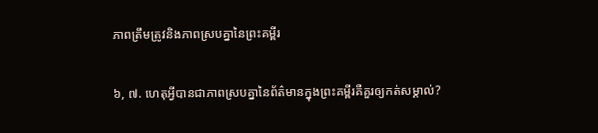ភាពត្រឹមត្រូវនិងភាពស្របគ្នានៃព្រះគម្ពីរ

៦, ៧. ហេតុអ្វីបានជាភាពស្របគ្នានៃព័ត៌មានក្នុងព្រះគម្ពីរគឺគួរឲ្យកត់សម្គាល់?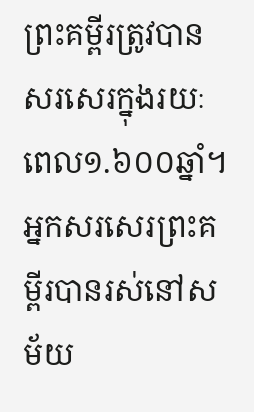ព្រះគម្ពីរត្រូវបានសរសេរក្នុងរយៈពេល១.៦០០ឆ្នាំ។ អ្នកសរសេរព្រះគម្ពីរបានរស់នៅសម័យ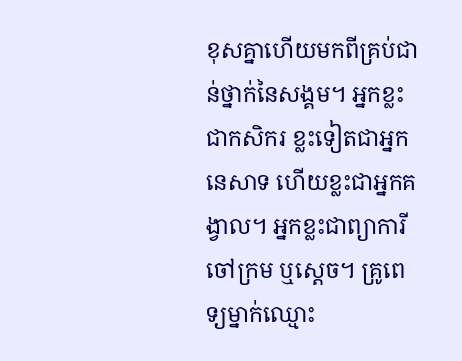ខុសគ្នាហើយមកពីគ្រប់ជាន់ថ្នាក់នៃសង្គម។ អ្នកខ្លះជាកសិករ ខ្លះទៀតជាអ្នកនេសាទ ហើយខ្លះជាអ្នកគង្វាល។ អ្នកខ្លះជាព្យាការី ចៅក្រម ឬស្ដេច។ គ្រូពេទ្យម្នាក់ឈ្មោះ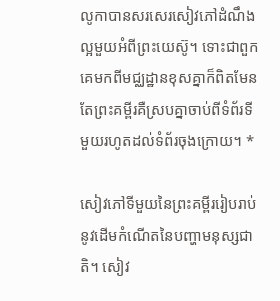លូកាបានសរសេរសៀវភៅដំណឹងល្អមួយអំពីព្រះយេស៊ូ។ ទោះជាពួកគេមកពីមជ្ឈដ្ឋានខុសគ្នាក៏ពិតមែន តែព្រះគម្ពីរគឺស្របគ្នាចាប់ពីទំព័រទីមួយរហូតដល់ទំព័រចុងក្រោយ។ *

សៀវភៅទីមួយនៃព្រះគម្ពីររៀបរាប់នូវដើមកំណើតនៃបញ្ហាមនុស្សជាតិ។ សៀវ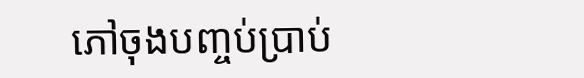ភៅចុងបញ្ចប់ប្រាប់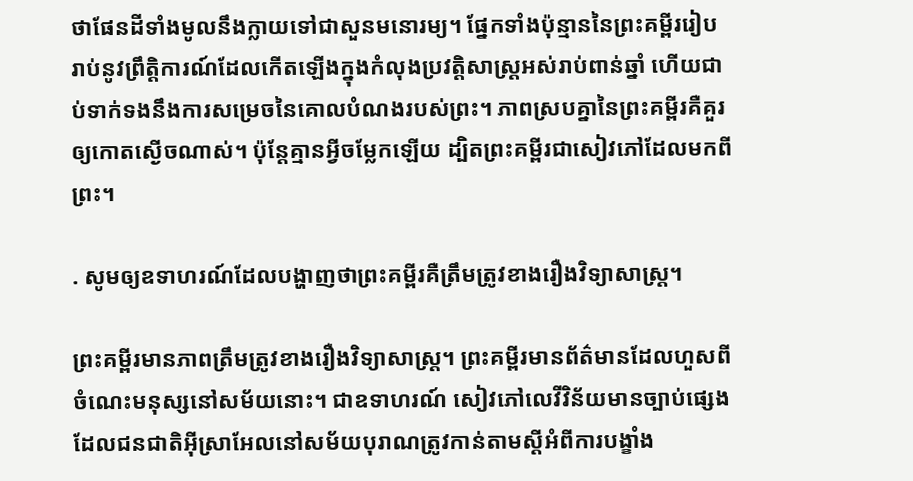ថាផែនដីទាំងមូលនឹងក្លាយទៅជាសួនមនោរម្យ។ ផ្នែកទាំងប៉ុន្មាននៃព្រះគម្ពីររៀបរាប់នូវព្រឹត្ដិការណ៍ដែលកើតឡើងក្នុងកំលុងប្រវត្ដិសាស្ដ្រអស់រាប់ពាន់ឆ្នាំ ហើយជាប់ទាក់ទងនឹងការសម្រេចនៃគោលបំណងរបស់ព្រះ។ ភាពស្របគ្នានៃព្រះគម្ពីរគឺគួរឲ្យកោតស្ងើចណាស់។ ប៉ុន្ដែគ្មានអ្វីចម្លែកឡើយ ដ្បិតព្រះគម្ពីរជាសៀវភៅដែលមកពីព្រះ។

. សូមឲ្យឧទាហរណ៍ដែលបង្ហាញថាព្រះគម្ពីរគឺត្រឹមត្រូវខាងរឿងវិទ្យាសាស្ដ្រ។

ព្រះគម្ពីរមានភាពត្រឹមត្រូវខាងរឿងវិទ្យាសាស្ដ្រ។ ព្រះគម្ពីរមានព័ត៌មានដែលហួសពីចំណេះមនុស្សនៅសម័យនោះ។ ជាឧទាហរណ៍ សៀវភៅលេវីវិន័យមានច្បាប់ផ្សេងដែលជនជាតិអ៊ីស្រាអែលនៅសម័យបុរាណត្រូវកាន់តាមស្ដីអំពីការបង្ខាំង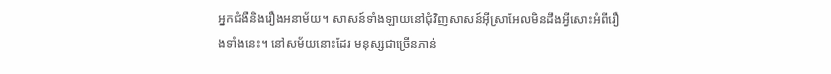អ្នកជំងឺនិងរឿងអនាម័យ។ សាសន៍ទាំងឡាយនៅជុំវិញសាសន៍អ៊ីស្រាអែលមិនដឹងអ្វីសោះអំពីរឿងទាំងនេះ។ នៅសម័យនោះដែរ មនុស្សជាច្រើនភាន់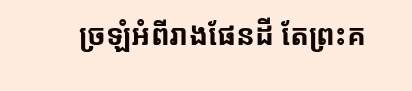ច្រឡំអំពីរាងផែនដី តែព្រះគ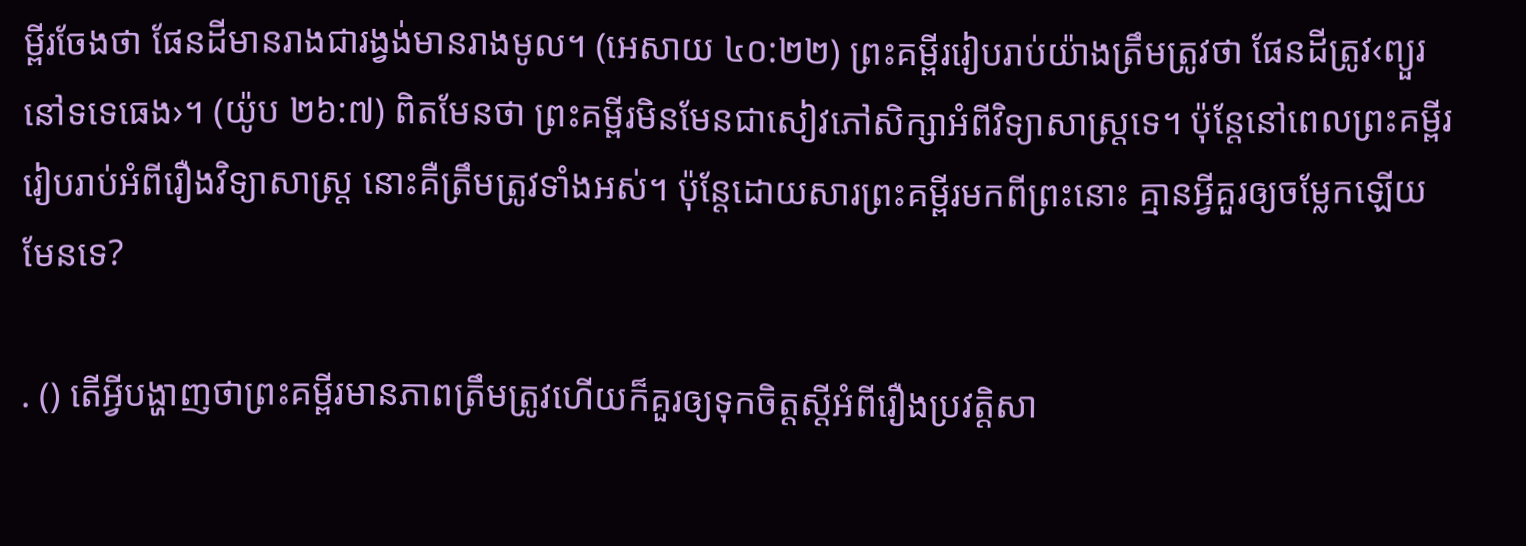ម្ពីរចែងថា ផែនដីមានរាងជារង្វង់មានរាងមូល។ (អេសាយ ៤០:២២) ព្រះគម្ពីររៀបរាប់យ៉ាងត្រឹមត្រូវថា ផែនដីត្រូវ‹ព្យួរនៅទទេធេង›។ (យ៉ូប ២៦:៧) ពិតមែនថា ព្រះគម្ពីរមិនមែនជាសៀវភៅសិក្សាអំពីវិទ្យាសាស្ដ្រទេ។ ប៉ុន្ដែនៅពេលព្រះគម្ពីររៀបរាប់អំពីរឿងវិទ្យាសាស្ដ្រ នោះគឺត្រឹមត្រូវទាំងអស់។ ប៉ុន្ដែដោយសារព្រះគម្ពីរមកពីព្រះនោះ គ្មានអ្វីគួរឲ្យចម្លែកឡើយ មែនទេ?

. () តើអ្វីបង្ហាញថាព្រះគម្ពីរមានភាពត្រឹមត្រូវហើយក៏គួរឲ្យទុកចិត្ដស្ដីអំពីរឿងប្រវត្ដិសា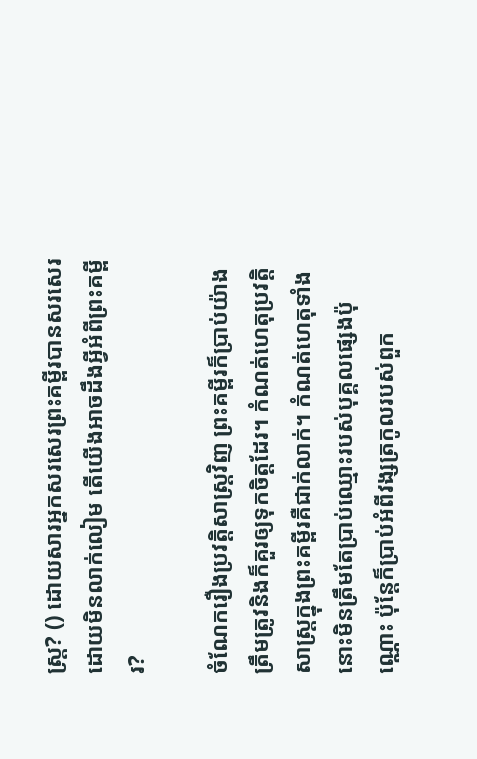ស្ដ្រ? () ដោយសារអ្នកសរសេរព្រះគម្ពីរបានសរសេរដោយមិនលាក់លៀម តើយើងអាចដឹងអ្វីអំពីព្រះគម្ពីរ?

ចំណែករឿងប្រវត្ដិសាស្ដ្រវិញ ព្រះគម្ពីរក៏ប្រាប់យ៉ាងត្រឹមត្រូវនិងក៏គួរឲ្យទុកចិត្ដដែរ។ កំណត់ហេតុប្រវត្ដិសាស្ដ្រក្នុងព្រះគម្ពីរគឺជាក់លាក់។ កំណត់ហេតុទាំងនោះមិនត្រឹមតែប្រាប់ឈ្មោះរបស់បុគ្គលផ្សេងប៉ុណ្ណោះ ប៉ុន្ដែក៏ប្រាប់អំពីវង្សត្រកូលរបស់ពួក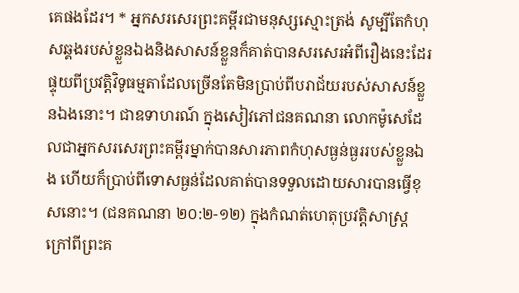គេផងដែរ។ * អ្នកសរសេរព្រះគម្ពីរជាមនុស្សស្មោះត្រង់ សូម្បីតែកំហុសឆ្គងរបស់ខ្លួនឯងនិងសាសន៍ខ្លួនក៏គាត់បានសរសេរអំពីរឿងនេះដែរ ផ្ទុយពីប្រវត្ដិវិទូធម្មតាដែលច្រើនតែមិនប្រាប់ពីបរាជ័យរបស់សាសន៍ខ្លួនឯងនោះ។ ជាឧទាហរណ៍ ក្នុងសៀវភៅជនគណនា លោកម៉ូសេដែលជាអ្នកសរសេរព្រះគម្ពីរម្នាក់បានសារភាពកំហុសធ្ងន់ធ្ងររបស់ខ្លួនឯង ហើយក៏ប្រាប់ពីទោសធ្ងន់ដែលគាត់បានទទួលដោយសារបានធ្វើខុសនោះ។ (ជនគណនា ២០:២-១២) ក្នុងកំណត់ហេតុប្រវត្ដិសាស្ដ្រក្រៅពីព្រះគ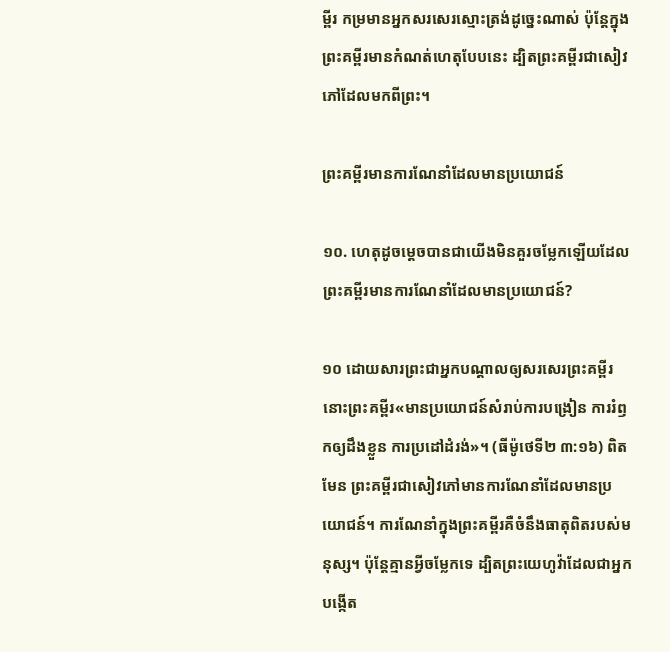ម្ពីរ កម្រមានអ្នកសរសេរស្មោះត្រង់ដូច្នេះណាស់ ប៉ុន្ដែក្នុងព្រះគម្ពីរមានកំណត់ហេតុបែបនេះ ដ្បិតព្រះគម្ពីរជាសៀវភៅដែលមកពីព្រះ។

ព្រះគម្ពីរមានការណែនាំដែលមានប្រយោជន៍

១០. ហេតុដូចម្ដេចបានជាយើងមិនគួរចម្លែកឡើយដែលព្រះគម្ពីរមានការណែនាំដែលមានប្រយោជន៍?

១០ ដោយសារព្រះជាអ្នកបណ្ដាលឲ្យសរសេរព្រះគម្ពីរ នោះព្រះគម្ពីរ«មានប្រយោជន៍សំរាប់ការបង្រៀន ការរំឭកឲ្យដឹងខ្លួន ការប្រដៅដំរង់»។ (ធីម៉ូថេទី២ ៣:១៦) ពិតមែន ព្រះគម្ពីរជាសៀវភៅមានការណែនាំដែលមានប្រយោជន៍។ ការណែនាំក្នុងព្រះគម្ពីរគឺចំនឹងធាតុពិតរបស់មនុស្ស។ ប៉ុន្ដែគ្មានអ្វីចម្លែកទេ ដ្បិតព្រះយេហូវ៉ាដែលជាអ្នកបង្កើត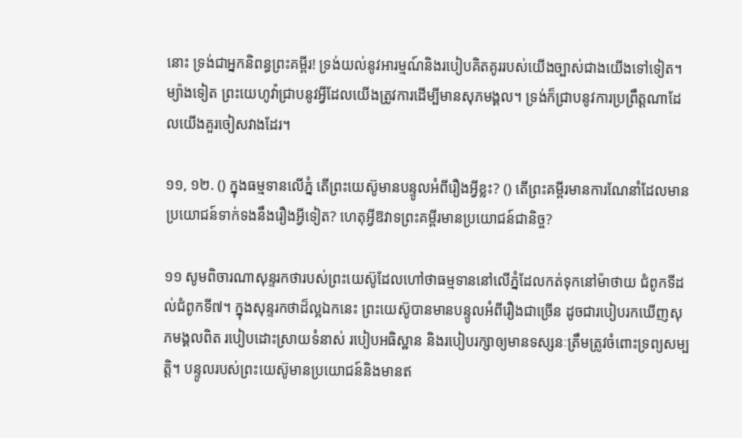នោះ ទ្រង់ជាអ្នកនិពន្ធព្រះគម្ពីរ! ទ្រង់យល់នូវអារម្មណ៍និងរបៀបគិតគូររបស់យើងច្បាស់ជាងយើងទៅទៀត។ ម្យ៉ាងទៀត ព្រះយេហូវ៉ាជ្រាបនូវអ្វីដែលយើងត្រូវការដើម្បីមានសុភមង្គល។ ទ្រង់ក៏ជ្រាបនូវការប្រព្រឹត្ដណាដែលយើងគួរចៀសវាងដែរ។

១១, ១២. () ក្នុងធម្មទានលើភ្នំ តើព្រះយេស៊ូមានបន្ទូលអំពីរឿងអ្វីខ្លះ? () តើព្រះគម្ពីរមានការណែនាំដែលមានប្រយោជន៍ទាក់ទងនឹងរឿងអ្វីទៀត? ហេតុអ្វីឱវាទព្រះគម្ពីរមានប្រយោជន៍ជានិច្ច?

១១ សូមពិចារណាសុន្ទរកថារបស់ព្រះយេស៊ូដែលហៅថាធម្មទាននៅលើភ្នំដែលកត់ទុកនៅម៉ាថាយ ជំពូកទីដល់ជំពូកទី៧។ ក្នុងសុន្ទរកថាដ៏ល្អឯកនេះ ព្រះយេស៊ូបានមានបន្ទូលអំពីរឿងជាច្រើន ដូចជារបៀបរកឃើញសុភមង្គលពិត របៀបដោះស្រាយទំនាស់ របៀបអធិស្ឋាន និងរបៀបរក្សាឲ្យមានទស្សនៈត្រឹមត្រូវចំពោះទ្រព្យសម្បត្ដិ។ បន្ទូលរបស់ព្រះយេស៊ូមានប្រយោជន៍និងមានឥ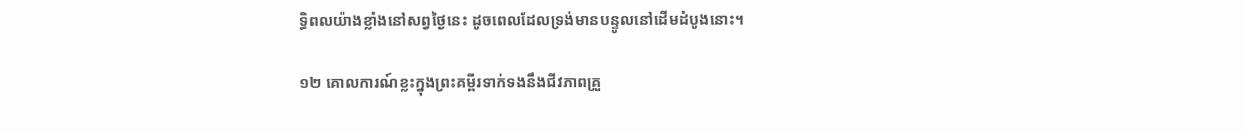ទ្ធិពលយ៉ាងខ្លាំងនៅសព្វថ្ងៃនេះ ដូចពេលដែលទ្រង់មានបន្ទូលនៅដើមដំបូងនោះ។

១២ គោលការណ៍ខ្លះក្នុងព្រះគម្ពីរទាក់ទងនឹងជីវភាពគ្រួ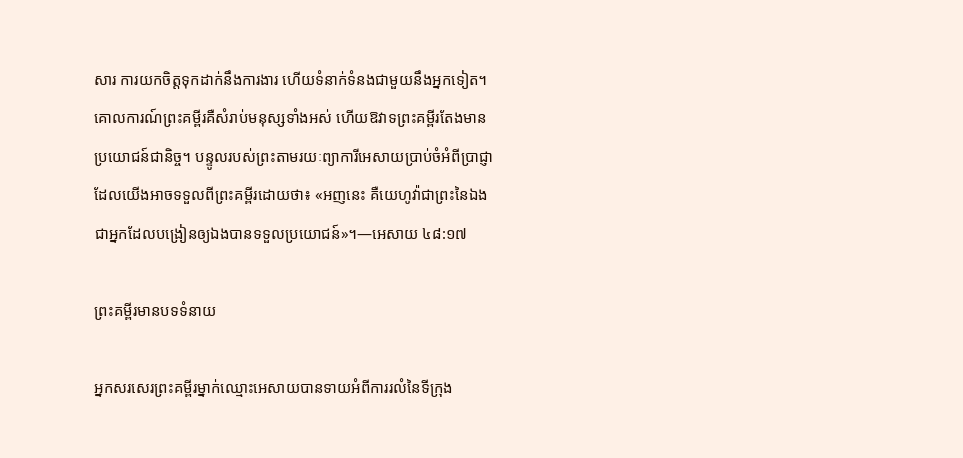សារ ការយកចិត្ដទុកដាក់នឹងការងារ ហើយទំនាក់ទំនងជាមួយនឹងអ្នកទៀត។ គោលការណ៍ព្រះគម្ពីរគឺសំរាប់មនុស្សទាំងអស់ ហើយឱវាទព្រះគម្ពីរតែងមានប្រយោជន៍ជានិច្ច។ បន្ទូលរបស់ព្រះតាមរយៈព្យាការីអេសាយប្រាប់ចំអំពីប្រាជ្ញាដែលយើងអាចទទួលពីព្រះគម្ពីរដោយថា៖ «អញនេះ គឺយេហូវ៉ាជាព្រះនៃឯង ជាអ្នកដែលបង្រៀនឲ្យឯងបានទទួលប្រយោជន៍»។—អេសាយ ៤៨:១៧

ព្រះគម្ពីរមានបទទំនាយ

អ្នកសរសេរព្រះគម្ពីរម្នាក់ឈ្មោះអេសាយបានទាយអំពីការរលំនៃទីក្រុង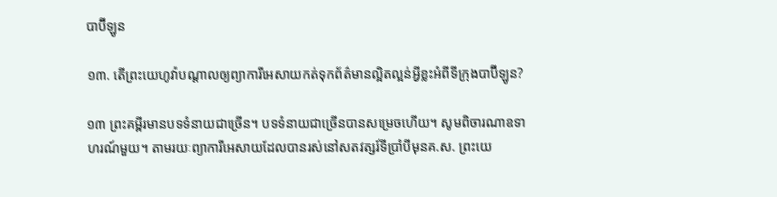បាប៊ីឡូន

១៣. តើព្រះយេហូវ៉ាបណ្ដាលឲ្យព្យាការីអេសាយកត់ទុកព័ត៌មានល្អិតល្អន់អ្វីខ្លះអំពីទីក្រុងបាប៊ីឡូន?

១៣ ព្រះគម្ពីរមានបទទំនាយជាច្រើន។ បទទំនាយជាច្រើនបានសម្រេចហើយ។ សូមពិចារណាឧទាហរណ៍មួយ។ តាមរយៈព្យាការីអេសាយដែលបានរស់នៅសតវត្សរ៍ទីប្រាំបីមុនគ.ស. ព្រះយេ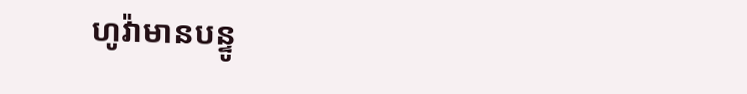ហូវ៉ាមានបន្ទូ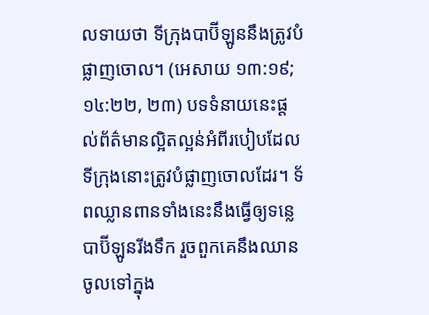លទាយថា ទីក្រុងបាប៊ីឡូននឹងត្រូវបំផ្លាញចោល។ (អេសាយ ១៣:១៩; ១៤:២២, ២៣) បទទំនាយនេះផ្ដល់ព័ត៌មានល្អិតល្អន់អំពីរបៀបដែលទីក្រុងនោះត្រូវបំផ្លាញចោលដែរ។ ទ័ពឈ្លានពានទាំងនេះនឹងធ្វើឲ្យទន្លេបាប៊ីឡូនរីងទឹក រួចពួកគេនឹងឈានចូលទៅក្នុង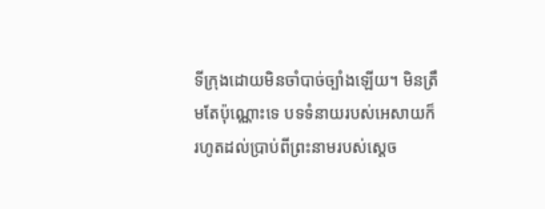ទីក្រុងដោយមិនចាំបាច់ច្បាំងឡើយ។ មិនត្រឹមតែប៉ុណ្ណោះទេ បទទំនាយរបស់អេសាយក៏រហូតដល់ប្រាប់ពីព្រះនាមរបស់ស្ដេច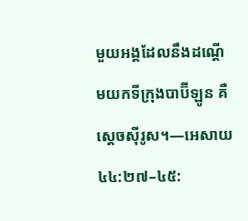មួយអង្គដែលនឹងដណ្ដើមយកទីក្រុងបាប៊ីឡូន គឺស្ដេចស៊ីរូស។—អេសាយ ៤៤:២៧–៤៥: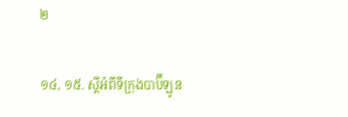២

១៤, ១៥. ស្ដីអំពីទីក្រុងបាប៊ីឡូន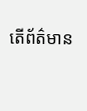តើព័ត៌មាន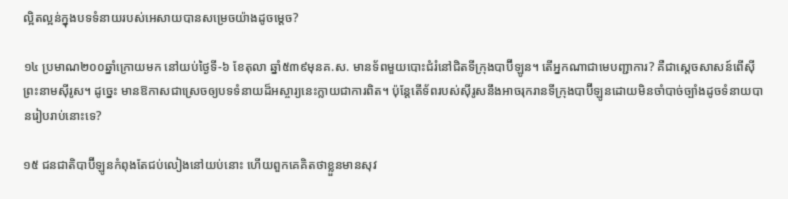ល្អិតល្អន់ក្នុងបទទំនាយរបស់អេសាយបានសម្រេចយ៉ាងដូចម្ដេច?

១៤ ប្រមាណ២០០ឆ្នាំក្រោយមក នៅយប់ថ្ងៃទី-៦ ខែតុលា ឆ្នាំ៥៣៩មុនគ.ស. មានទ័ពមួយបោះជំរំនៅជិតទីក្រុងបាប៊ីឡូន។ តើអ្នកណាជាមេបញ្ជាការ? គឺជាស្ដេចសាសន៍ពើស៊ី ព្រះនាមស៊ីរូស។ ដូច្នេះ មានឱកាសជាស្រេចឲ្យបទទំនាយដ៏អស្ចារ្យនេះក្លាយជាការពិត។ ប៉ុន្ដែតើទ័ពរបស់ស៊ីរូសនឹងអាចរុករានទីក្រុងបាប៊ីឡូនដោយមិនចាំបាច់ច្បាំងដូចទំនាយបានរៀបរាប់នោះទេ?

១៥ ជនជាតិបាប៊ីឡូនកំពុងតែជប់លៀងនៅយប់នោះ ហើយពួកគេគិតថាខ្លួនមានសុវ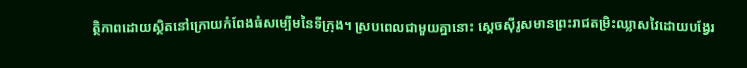ត្ថិភាពដោយស្ថិតនៅក្រោយកំពែងធំសម្បើមនៃទីក្រុង។ ស្របពេលជាមួយគ្នានោះ ស្ដេចស៊ីរូសមានព្រះរាជតម្រិះឈ្លាសវៃដោយបង្វែរ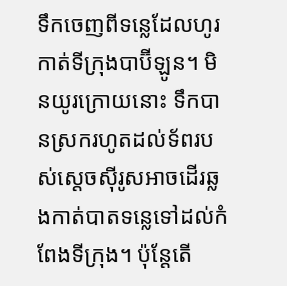ទឹកចេញពីទន្លេដែលហូរកាត់ទីក្រុងបាប៊ីឡូន។ មិនយូរក្រោយនោះ ទឹកបានស្រករហូតដល់ទ័ពរបស់ស្ដេចស៊ីរូសអាចដើរឆ្លងកាត់បាតទន្លេទៅដល់កំពែងទីក្រុង។ ប៉ុន្ដែតើ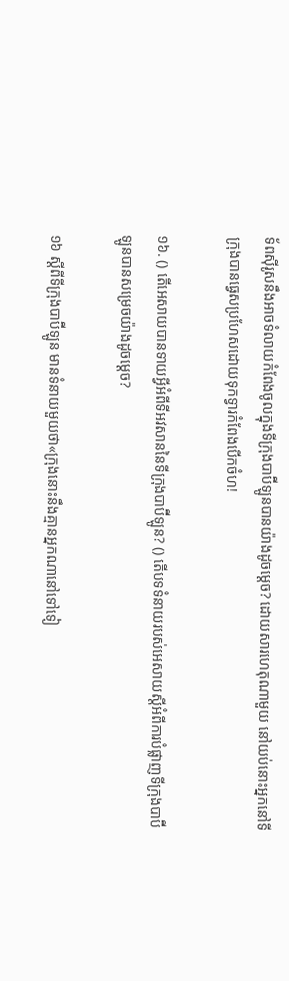ទ័ពស៊ីរូសនឹងអាចទំលាយកំពែងចូលក្នុងទីក្រុងបាប៊ីឡូនបានយ៉ាងដូចម្ដេច? ដោយសារហេតុណាមួយ នៅយប់នោះអ្នកនៅទីក្រុងបានធ្វេសប្រហែសដោយទុកទ្វារកំពែងបើកចំហ!

១៦. () តើអេសាយបានទាយអ្វីអំពីទីអវសាននៃទីក្រុងបាប៊ីឡូន? () តើបទទំនាយរបស់អេសាយស្ដីអំពីការបំផ្លាញទីក្រុងបាប៊ីឡូនបានសម្រេចយ៉ាងដូចម្ដេច?

១៦ ស្ដីពីទីក្រុងបាប៊ីឡូន មានទំនាយមួយថា«ក្រុងនោះនឹងគ្មានអ្នកណានៅទៅទៀ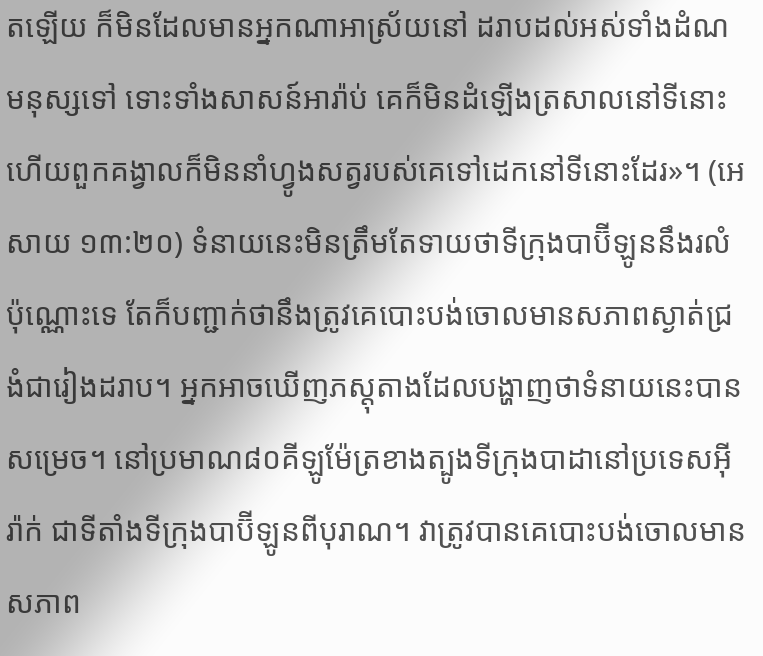តឡើយ ក៏មិនដែលមានអ្នកណាអាស្រ័យនៅ ដរាបដល់អស់ទាំងដំណមនុស្សទៅ ទោះទាំងសាសន៍អារ៉ាប់ គេក៏មិនដំឡើងត្រសាលនៅទីនោះ ហើយពួកគង្វាលក៏មិននាំហ្វូងសត្វរបស់គេទៅដេកនៅទីនោះដែរ»។ (អេសាយ ១៣:២០) ទំនាយនេះមិនត្រឹមតែទាយថាទីក្រុងបាប៊ីឡូននឹងរលំប៉ុណ្ណោះទេ តែក៏បញ្ជាក់ថានឹងត្រូវគេបោះបង់ចោលមានសភាពស្ងាត់ជ្រងំជារៀងដរាប។ អ្នកអាចឃើញភស្ដុតាងដែលបង្ហាញថាទំនាយនេះបានសម្រេច។ នៅប្រមាណ៨០គីឡូម៉ែត្រខាងត្បូងទីក្រុងបាដានៅប្រទេសអ៊ីរ៉ាក់ ជាទីតាំងទីក្រុងបាប៊ីឡូនពីបុរាណ។ វាត្រូវបានគេបោះបង់ចោលមានសភាព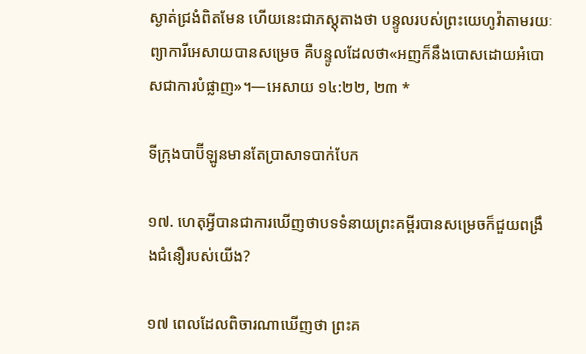ស្ងាត់ជ្រងំពិតមែន ហើយនេះជាភស្ដុតាងថា បន្ទូលរបស់ព្រះយេហូវ៉ាតាមរយៈព្យាការីអេសាយបានសម្រេច គឺបន្ទូលដែលថា«អញក៏នឹងបោសដោយអំបោសជាការបំផ្លាញ»។—អេសាយ ១៤:២២, ២៣ *

ទីក្រុងបាប៊ីឡូនមានតែប្រាសាទបាក់បែក

១៧. ហេតុអ្វីបានជាការឃើញថាបទទំនាយព្រះគម្ពីរបានសម្រេចក៏ជួយពង្រឹងជំនឿរបស់យើង?

១៧ ពេលដែលពិចារណាឃើញថា ព្រះគ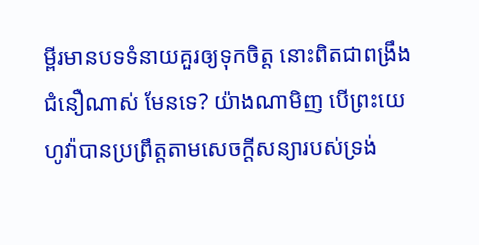ម្ពីរមានបទទំនាយគួរឲ្យទុកចិត្ដ នោះពិតជាពង្រឹងជំនឿណាស់ មែនទេ? យ៉ាងណាមិញ បើព្រះយេហូវ៉ាបានប្រព្រឹត្ដតាមសេចក្ដីសន្យារបស់ទ្រង់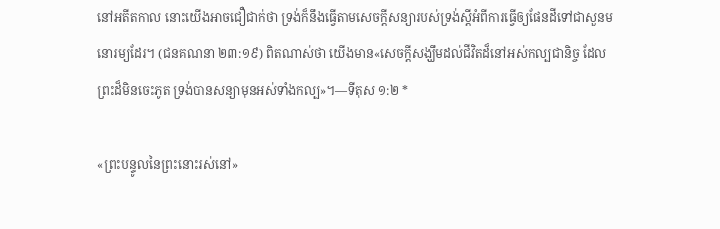នៅអតីតកាល នោះយើងអាចជឿជាក់ថា ទ្រង់ក៏នឹងធ្វើតាមសេចក្ដីសន្យារបស់ទ្រង់ស្ដីអំពីការធ្វើឲ្យផែនដីទៅជាសួនមនោរម្យដែរ។ (ជនគណនា ២៣:១៩) ពិតណាស់ថា យើងមាន«សេចក្ដីសង្ឃឹមដល់ជីវិតដ៏នៅអស់កល្បជានិច្ច ដែលព្រះដ៏មិនចេះភូត ទ្រង់បានសន្យាមុនអស់ទាំងកល្ប»។—ទីតុស ១:២ *

«ព្រះបន្ទូលនៃព្រះនោះរស់នៅ»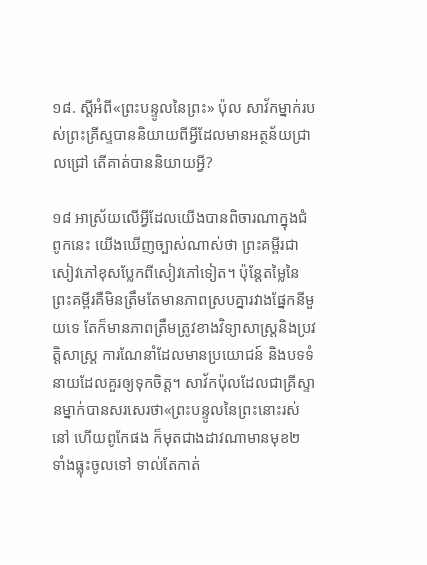១៨. ស្ដីអំពី«ព្រះបន្ទូលនៃព្រះ» ប៉ុល សាវ័កម្នាក់របស់ព្រះគ្រីស្ទបាននិយាយពីអ្វីដែលមានអត្ថន័យជ្រាលជ្រៅ តើគាត់បាននិយាយអ្វី?

១៨ អាស្រ័យលើអ្វីដែលយើងបានពិចារណាក្នុងជំពូកនេះ យើងឃើញច្បាស់ណាស់ថា ព្រះគម្ពីរជាសៀវភៅខុសប្លែកពីសៀវភៅទៀត។ ប៉ុន្ដែតម្លៃនៃព្រះគម្ពីរគឺមិនត្រឹមតែមានភាពស្របគ្នារវាងផ្នែកនីមួយទេ តែក៏មានភាពត្រឹមត្រូវខាងវិទ្យាសាស្ដ្រនិងប្រវត្ដិសាស្ដ្រ ការណែនាំដែលមានប្រយោជន៍ និងបទទំនាយដែលគួរឲ្យទុកចិត្ដ។ សាវ័កប៉ុលដែលជាគ្រីស្ទានម្នាក់បានសរសេរថា«ព្រះបន្ទូលនៃព្រះនោះរស់នៅ ហើយពូកែផង ក៏មុតជាងដាវណាមានមុខ២ ទាំងធ្លុះចូលទៅ ទាល់តែកាត់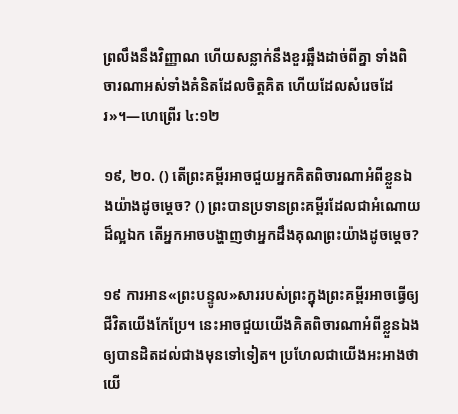ព្រលឹងនឹងវិញ្ញាណ ហើយសន្លាក់នឹងខួរឆ្អឹងដាច់ពីគ្នា ទាំងពិចារណាអស់ទាំងគំនិតដែលចិត្ដគិត ហើយដែលសំរេចដែរ»។—ហេព្រើរ ៤:១២

១៩, ២០. () តើព្រះគម្ពីរអាចជួយអ្នកគិតពិចារណាអំពីខ្លួនឯងយ៉ាងដូចម្ដេច? () ព្រះបានប្រទានព្រះគម្ពីរដែលជាអំណោយដ៏ល្អឯក តើអ្នកអាចបង្ហាញថាអ្នកដឹងគុណព្រះយ៉ាងដូចម្ដេច?

១៩ ការអាន«ព្រះបន្ទូល»សាររបស់ព្រះក្នុងព្រះគម្ពីរអាចធ្វើឲ្យជីវិតយើងកែប្រែ។ នេះអាចជួយយើងគិតពិចារណាអំពីខ្លួនឯងឲ្យបានដិតដល់ជាងមុនទៅទៀត។ ប្រហែលជាយើងអះអាងថាយើ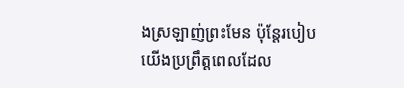ងស្រឡាញ់ព្រះមែន ប៉ុន្ដែរបៀបយើងប្រព្រឹត្ដពេលដែល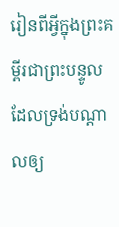រៀនពីអ្វីក្នុងព្រះគម្ពីរជាព្រះបន្ទូលដែលទ្រង់បណ្ដាលឲ្យ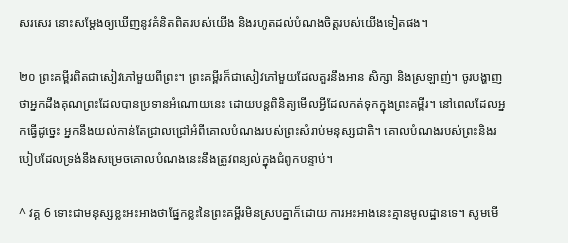សរសេរ នោះសម្ដែងឲ្យឃើញនូវគំនិតពិតរបស់យើង និងរហូតដល់បំណងចិត្ដរបស់យើងទៀតផង។

២០ ព្រះគម្ពីរពិតជាសៀវភៅមួយពីព្រះ។ ព្រះគម្ពីរក៏ជាសៀវភៅមួយដែលគួរនឹងអាន សិក្សា និងស្រឡាញ់។ ចូរបង្ហាញថាអ្នកដឹងគុណព្រះដែលបានប្រទានអំណោយនេះ ដោយបន្ដពិនិត្យមើលអ្វីដែលកត់ទុកក្នុងព្រះគម្ពីរ។ នៅពេលដែលអ្នកធ្វើដូច្នេះ អ្នកនឹងយល់កាន់តែជ្រាលជ្រៅអំពីគោលបំណងរបស់ព្រះសំរាប់មនុស្សជាតិ។ គោលបំណងរបស់ព្រះនិងរបៀបដែលទ្រង់នឹងសម្រេចគោលបំណងនេះនឹងត្រូវពន្យល់ក្នុងជំពូកបន្ទាប់។

^ វគ្គ 6 ទោះជាមនុស្សខ្លះអះអាងថាផ្នែកខ្លះនៃព្រះគម្ពីរមិនស្របគ្នាក៏ដោយ ការអះអាងនេះគ្មានមូលដ្ឋានទេ។ សូមមើ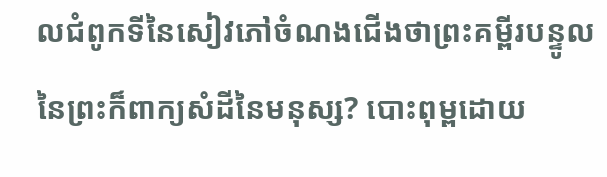លជំពូកទីនៃសៀវភៅចំណងជើងថាព្រះគម្ពីរបន្ទូលនៃព្រះក៏ពាក្យសំដីនៃមនុស្ស? បោះពុម្ពដោយ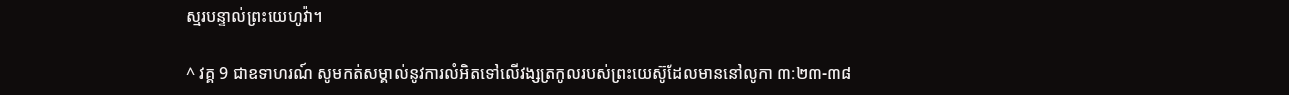ស្មរបន្ទាល់ព្រះយេហូវ៉ា។

^ វគ្គ 9 ជាឧទាហរណ៍ សូមកត់សម្គាល់នូវការលំអិតទៅលើវង្សត្រកូលរបស់ព្រះយេស៊ូដែលមាននៅលូកា ៣:២៣-៣៨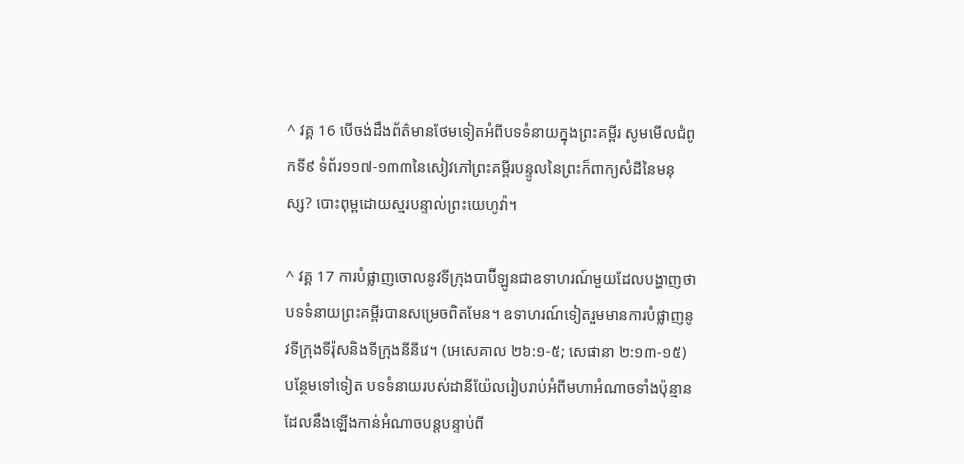^ វគ្គ 16 បើចង់ដឹងព័ត៌មានថែមទៀតអំពីបទទំនាយក្នុងព្រះគម្ពីរ សូមមើលជំពូកទី៩ ទំព័រ១១៧-១៣៣នៃសៀវភៅព្រះគម្ពីរបន្ទូលនៃព្រះក៏ពាក្យសំដីនៃមនុស្ស? បោះពុម្ពដោយស្មរបន្ទាល់ព្រះយេហូវ៉ា។

^ វគ្គ 17 ការបំផ្លាញចោលនូវទីក្រុងបាប៊ីឡូនជាឧទាហរណ៍មួយដែលបង្ហាញថា បទទំនាយព្រះគម្ពីរបានសម្រេចពិតមែន។ ឧទាហរណ៍ទៀតរួមមានការបំផ្លាញនូវទីក្រុងទីរ៉ុសនិងទីក្រុងនីនីវេ។ (អេសេគាល ២៦:១-៥; សេផានា ២:១៣-១៥) បន្ថែមទៅទៀត បទទំនាយរបស់ដានីយ៉ែលរៀបរាប់អំពីមហាអំណាចទាំងប៉ុន្មានដែលនឹងឡើងកាន់អំណាចបន្ដបន្ទាប់ពី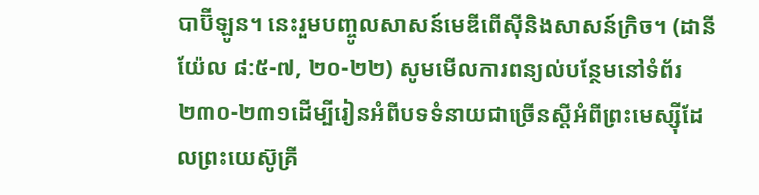បាប៊ីឡូន។ នេះរួមបញ្ចូលសាសន៍មេឌីពើស៊ីនិងសាសន៍ក្រិច។ (ដានីយ៉ែល ៨:៥-៧, ២០-២២) សូមមើលការពន្យល់បន្ថែមនៅទំព័រ២៣០-២៣១ដើម្បីរៀនអំពីបទទំនាយជាច្រើនស្ដីអំពីព្រះមេស្ស៊ីដែលព្រះយេស៊ូគ្រី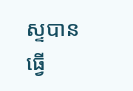ស្ទបានធ្វើ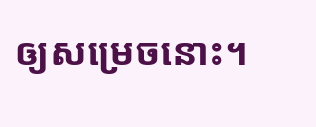ឲ្យសម្រេចនោះ។